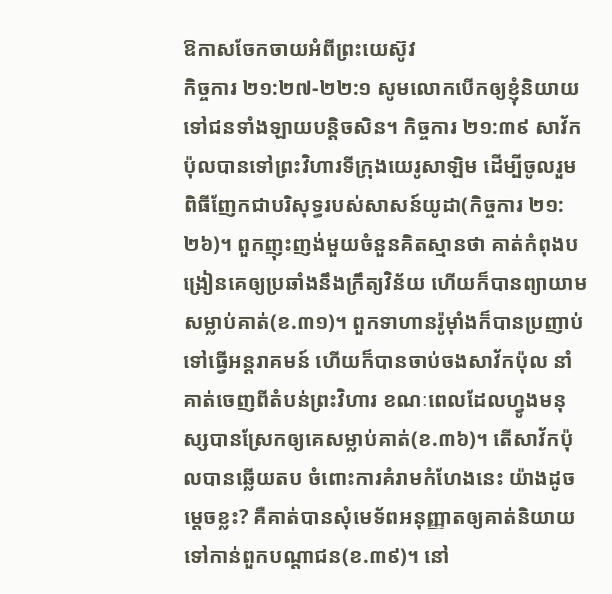ឱកាសចែកចាយអំពីព្រះយេស៊ូវ
កិច្ចការ ២១:២៧-២២:១ សូមលោកបើកឲ្យខ្ញុំនិយាយទៅជនទាំងឡាយបន្តិចសិន។ កិច្ចការ ២១:៣៩ សាវ័កប៉ុលបានទៅព្រះវិហារទីក្រុងយេរូសាឡិម ដើម្បីចូលរួមពិធីញែកជាបរិសុទ្ធរបស់សាសន៍យូដា(កិច្ចការ ២១:២៦)។ ពួកញុះញង់មួយចំនួនគិតស្មានថា គាត់កំពុងបង្រៀនគេឲ្យប្រឆាំងនឹងក្រឹត្យវិន័យ ហើយក៏បានព្យាយាមសម្លាប់គាត់(ខ.៣១)។ ពួកទាហានរ៉ូម៉ាំងក៏បានប្រញាប់ទៅធ្វើអន្តរាគមន៍ ហើយក៏បានចាប់ចងសាវ័កប៉ុល នាំគាត់ចេញពីតំបន់ព្រះវិហារ ខណៈពេលដែលហ្វូងមនុស្សបានស្រែកឲ្យគេសម្លាប់គាត់(ខ.៣៦)។ តើសាវ័កប៉ុលបានឆ្លើយតប ចំពោះការគំរាមកំហែងនេះ យ៉ាងដូចម្តេចខ្លះ? គឺគាត់បានសុំមេទ័ពអនុញ្ញាតឲ្យគាត់និយាយទៅកាន់ពួកបណ្តាជន(ខ.៣៩)។ នៅ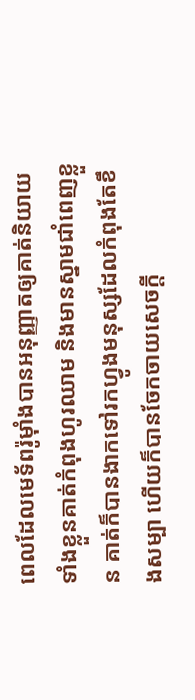ពេលដែលមេទ័ពរ៉ូម៉ាំងបានអនុញ្ញាតឲ្យគាត់និយាយ ទាំងខ្លួនគាត់កំពុងហូរឈាម និងមានស្នាមជាំពេញខ្លួន គាត់ក៏បានងាកទៅរកហ្វូងមនុស្សដែលកំពុងតែខឹងសម្បា ហើយក៏បានចែកចាយសេចក្តី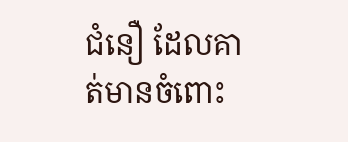ជំនឿ ដែលគាត់មានចំពោះ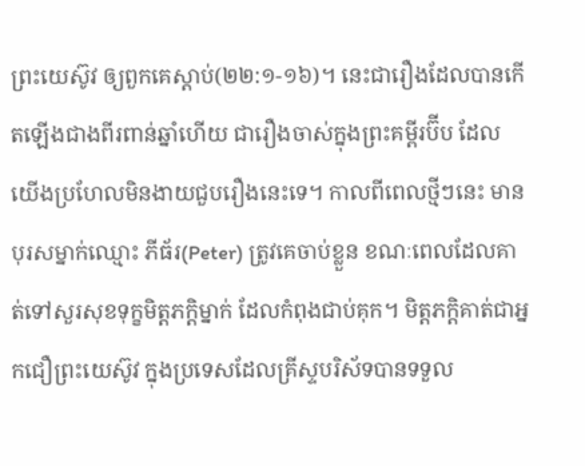ព្រះយេស៊ូវ ឲ្យពួកគេស្តាប់(២២:១-១៦)។ នេះជារឿងដែលបានកើតឡើងជាងពីរពាន់ឆ្នាំហើយ ជារឿងចាស់ក្នុងព្រះគម្ពីរប៊ីប ដែលយើងប្រហែលមិនងាយជួបរឿងនេះទេ។ កាលពីពេលថ្មីៗនេះ មានបុរសម្នាក់ឈ្មោះ ភីធ័រ(Peter) ត្រូវគេចាប់ខ្លួន ខណៈពេលដែលគាត់ទៅសួរសុខទុក្ខមិត្តភក្តិម្នាក់ ដែលកំពុងជាប់គុក។ មិត្តភក្តិគាត់ជាអ្នកជឿព្រះយេស៊ូវ ក្នុងប្រទេសដែលគ្រីស្ទបរិស័ទបានទទួល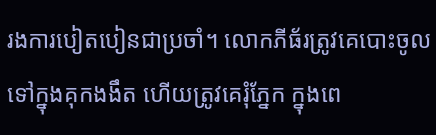រងការបៀតបៀនជាប្រចាំ។ លោកភីធ័រត្រូវគេបោះចូលទៅក្នុងគុកងងឹត ហើយត្រូវគេរុំភ្នែក ក្នុងពេ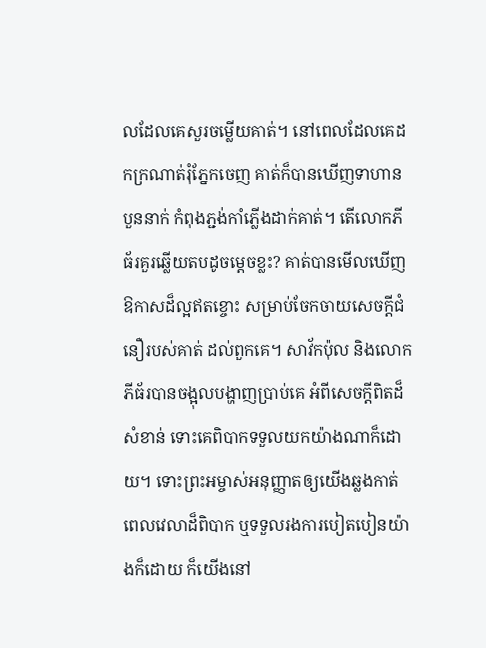លដែលគេសួរចម្លើយគាត់។ នៅពេលដែលគេដកក្រណាត់រុំភ្នែកចេញ គាត់ក៏បានឃើញទាហានបួននាក់ កំពុងភ្ជង់កាំភ្លើងដាក់គាត់។ តើលោកភីធ័រគួរឆ្លើយតបដូចម្តេចខ្លះ? គាត់បានមើលឃើញឱកាសដ៏ល្អឥតខ្ចោះ សម្រាប់ចែកចាយសេចក្តីជំនឿរបស់គាត់ ដល់ពួកគេ។ សាវ័កប៉ុល និងលោកភីធ័របានចង្អុលបង្ហាញប្រាប់គេ អំពីសេចក្តីពិតដ៏សំខាន់ ទោះគេពិបាកទទួលយកយ៉ាងណាក៏ដោយ។ ទោះព្រះអម្ចាស់អនុញ្ញាតឲ្យយើងឆ្លងកាត់ពេលវេលាដ៏ពិបាក ឬទទួលរងការបៀតបៀនយ៉ាងក៏ដោយ ក៏យើងនៅ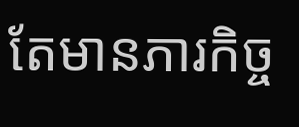តែមានភារកិច្ច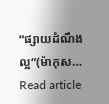“ផ្សាយដំណឹងល្អ”(ម៉ាកុស…
Read article